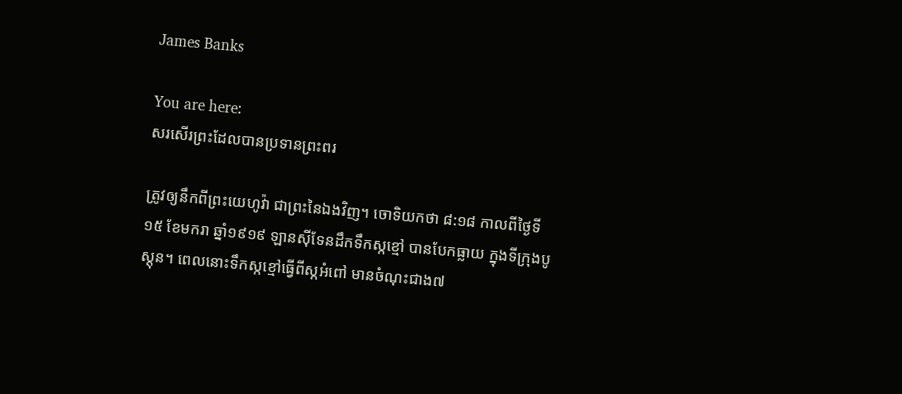James Banks

You are here:
សរសើរព្រះដែលបានប្រទានព្រះពរ

ត្រូវឲ្យនឹកពីព្រះយេហូវ៉ា ជាព្រះនៃឯងវិញ។ ចោទិយកថា ៨:១៨ កាលពីថ្ងៃទី១៥ ខែមករា ឆ្នាំ១៩១៩ ឡានស៊ីទែនដឹកទឹកស្កខ្មៅ បានបែកធ្លាយ ក្នុងទីក្រុងបូស្តុន។ ពេលនោះទឹកស្កខ្មៅធ្វើពីស្កអំពៅ មានចំណុះជាង៧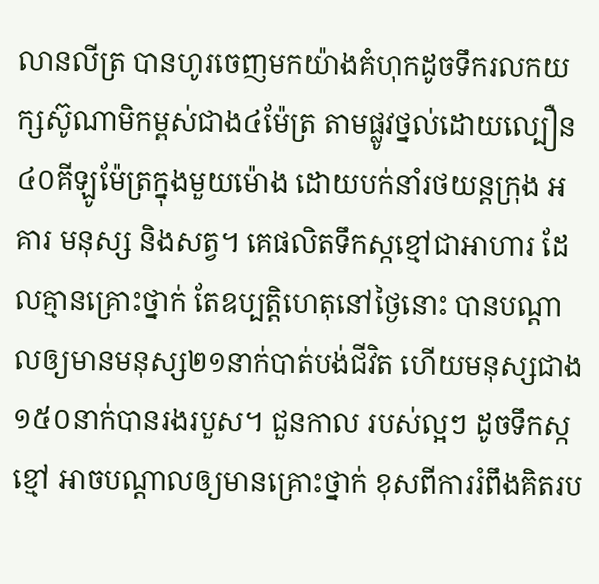លានលីត្រ បានហូរចេញមកយ៉ាងគំហុកដូចទឹករលកយក្សស៊ូណាមិកម្ពស់ជាង៤ម៉ែត្រ តាមផ្លូវថ្នល់ដោយល្បឿន ៤០គីឡូម៉ែត្រក្នុងមួយម៉ោង ដោយបក់នាំរថយន្តក្រុង អគារ មនុស្ស និងសត្វ។ គេផលិតទឹកស្កខ្មៅជាអាហារ ដែលគ្មានគ្រោះថ្នាក់ តែឧប្បត្តិហេតុនៅថ្ងៃនោះ បានបណ្តាលឲ្យមានមនុស្ស២១នាក់បាត់បង់ជីវិត ហើយមនុស្សជាង១៥០នាក់បានរងរបួស។ ជួនកាល របស់ល្អៗ ដូចទឹកស្កខ្មៅ អាចបណ្តាលឲ្យមានគ្រោះថ្នាក់ ខុសពីការរំពឹងគិតរប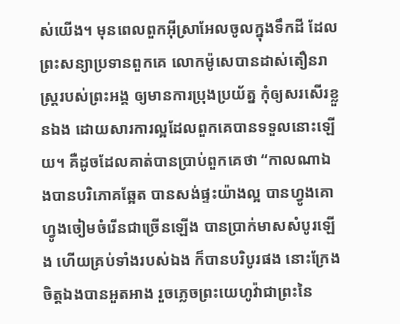ស់យើង។ មុនពេលពួកអ៊ីស្រាអែលចូលក្នុងទឹកដី ដែលព្រះសន្យាប្រទានពួកគេ លោកម៉ូសេបានដាស់តឿនរាស្រ្តរបស់ព្រះអង្គ ឲ្យមានការប្រុងប្រយ័ត្ន កុំឲ្យសរសើរខ្លួនឯង ដោយសារការល្អដែលពួកគេបានទទួលនោះឡើយ។ គឺដូចដែលគាត់បានប្រាប់ពួកគេថា “កាលណាឯងបានបរិភោគឆ្អែត បានសង់ផ្ទះយ៉ាងល្អ បានហ្វូងគោ ហ្វូងចៀមចំរើនជាច្រើនឡើង បានប្រាក់មាសសំបូរឡើង ហើយគ្រប់ទាំងរបស់ឯង ក៏បានបរិបូរផង នោះក្រែងចិត្តឯងបានអួតអាង រួចភ្លេចព្រះយេហូវ៉ាជាព្រះនៃ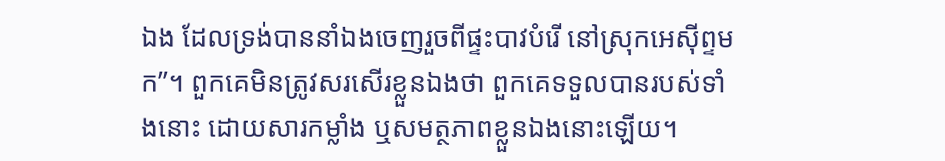ឯង ដែលទ្រង់បាននាំឯងចេញរួចពីផ្ទះបាវបំរើ នៅស្រុកអេស៊ីព្ទមក”។ ពួកគេមិនត្រូវសរសើរខ្លួនឯងថា ពួកគេទទួលបានរបស់ទាំងនោះ ដោយសារកម្លាំង ឬសមត្ថភាពខ្លួនឯងនោះឡើយ។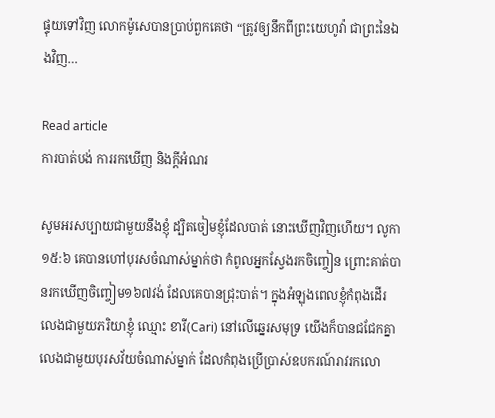ផ្ទុយទៅវិញ លោកម៉ូសេបានប្រាប់ពួកគេថា “ត្រូវឲ្យនឹកពីព្រះយេហូវ៉ា ជាព្រះនៃឯងវិញ…

Read article
ការបាត់បង់ ការរកឃើញ និងក្តីអំណរ

សូមអរសប្បាយជាមួយនឹងខ្ញុំ ដ្បិតចៀមខ្ញុំដែលបាត់ នោះឃើញវិញហើយ។ លូកា ១៥:៦ គេបានហៅបុរសចំណាស់ម្នាក់ថា កំពូលអ្នកស្វែងរកចិញ្ចៀន ព្រោះគាត់បានរកឃើញចិញ្ចៀម១៦៧វង់ ដែលគេបានជ្រុះបាត់។ ក្នុងអំឡុងពេលខ្ញុំកំពុងដើរលេងជាមួយភរិយាខ្ញុំ ឈ្មោះ ខារី(Cari) នៅលើឆ្នេរសមុទ្រ យើងក៏បានជជែកគ្នាលេងជាមួយបុរសវ័យចំណាស់ម្នាក់ ដែលកំពុងប្រើប្រាស់ឧបករណ៍រាវរកលោ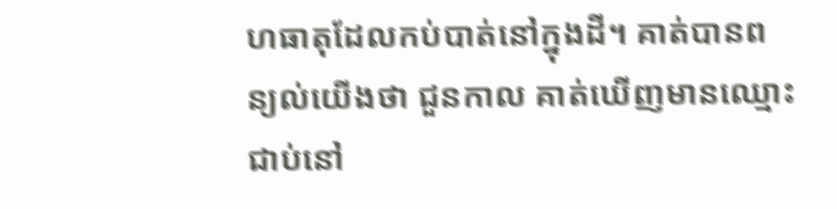ហធាតុដែលកប់បាត់នៅក្នុងដី។ គាត់បានពន្យល់យើងថា ជួនកាល គាត់ឃើញមានឈ្មោះជាប់នៅ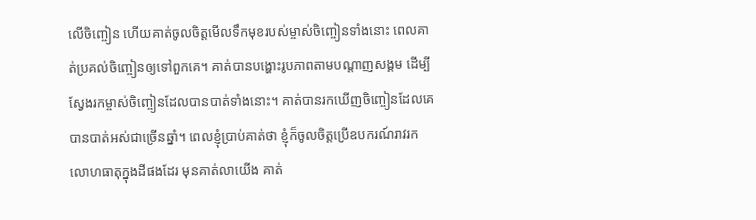លើចិញ្ចៀន ហើយគាត់ចូលចិត្តមើលទឹកមុខរបស់ម្ចាស់ចិញ្ចៀនទាំងនោះ ពេលគាត់ប្រគល់ចិញ្ចៀនឲ្យទៅពួកគេ។ គាត់បានបង្ហោះរូបភាពតាមបណ្តាញសង្គម ដើម្បីស្វែងរកម្ចាស់ចិញ្ចៀនដែលបានបាត់ទាំងនោះ។ គាត់បានរកឃើញចិញ្ចៀនដែលគេបានបាត់អស់ជាច្រើនឆ្នាំ។ ពេលខ្ញុំប្រាប់គាត់ថា ខ្ញុំក៏ចូលចិត្តប្រើឧបករណ៍រាវរកលោហធាតុក្នុងដីផងដែរ មុនគាត់លាយើង គាត់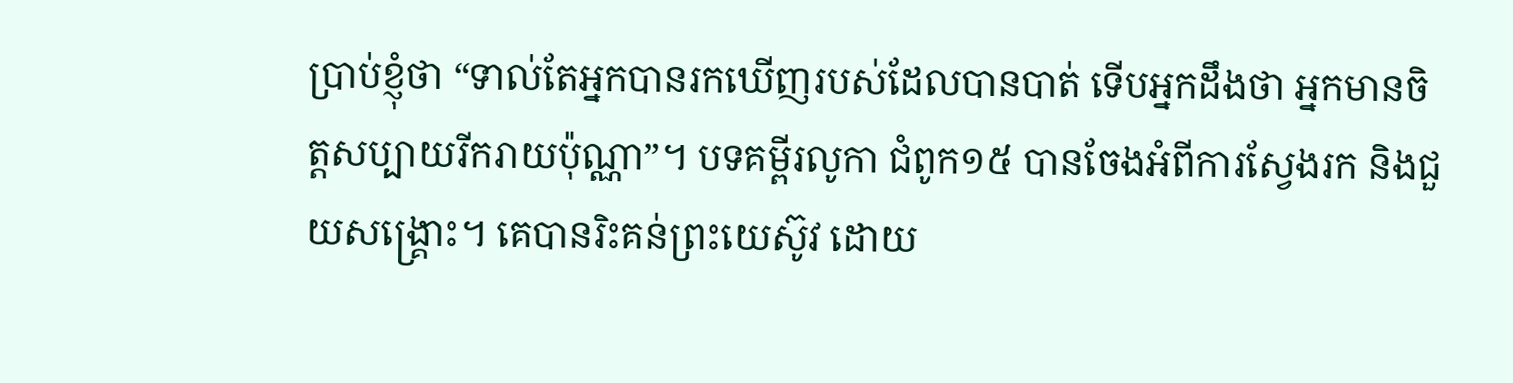ប្រាប់ខ្ញុំថា “ទាល់តែអ្នកបានរកឃើញរបស់ដែលបានបាត់ ទើបអ្នកដឹងថា អ្នកមានចិត្តសប្បាយរីករាយប៉ុណ្ណា”។ បទគម្ពីរលូកា ជំពូក១៥ បានចែងអំពីការស្វែងរក និងជួយសង្គ្រោះ។ គេបានរិះគន់ព្រះយេស៊ូវ ដោយ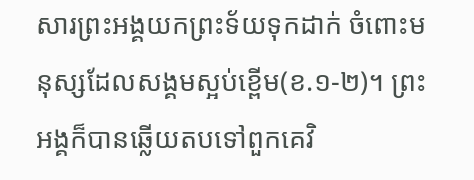សារព្រះអង្គយកព្រះទ័យទុកដាក់ ចំពោះមនុស្សដែលសង្គមស្អប់ខ្ពើម(ខ.១-២)។ ព្រះអង្គក៏បានឆ្លើយតបទៅពួកគេវិ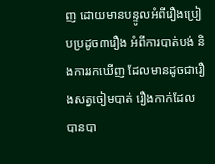ញ ដោយមានបន្ទូលអំពីរឿងប្រៀបប្រដូច៣រឿង អំពីការបាត់បង់ និងការរកឃើញ ដែលមានដូចជារឿងសត្វចៀមបាត់ រឿងកាក់ដែលបានបា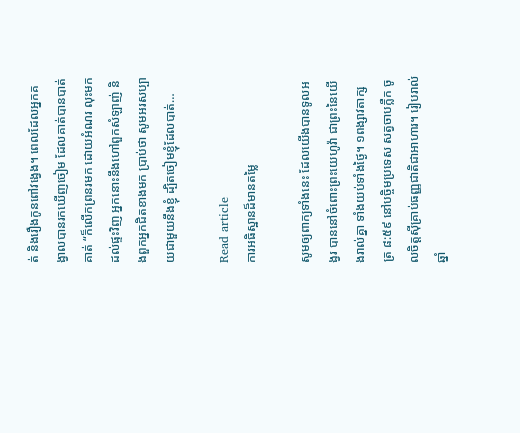ត់ និងរឿងកូនពៅវង្វេង។ ពេលដែលអ្នកគង្វាលបានរកឃើញចៀម ដែលគាត់បានបាត់ គាត់ “ក៏លើកព្រនរមក ដោយអំណរ លុះមកដល់ផ្ទះវិញ អ្នកនោះនឹងហៅពួកសំឡាញ់ និងពួកអ្នកជិតខាងមក ប្រាប់ថា សូមអរសប្បាយជាមួយនឹងខ្ញុំ ដ្បិតចៀមខ្ញុំដែលបាត់…

Read article
ការអធិស្ឋានដ៏មានតម្លៃ

សូមឲ្យពាក្យទាំងនេះ ដែលយើងបានទូលអង្វរ បាននៅចំពោះព្រះយេហូវ៉ា ជាព្រះនៃយើងរាល់គ្នា ទាំងយប់ទាំងថ្ងៃ។ ១ពង្សាវតាក្សត្រ ៨:៥៩ នៅបច្ចិមប្រទេស សត្វចាបក្លឺក ចូលចិត្តស៊ីគ្រាប់ធញ្ញជាតិជាអាហារ។ រៀបរាល់ឆ្នាំ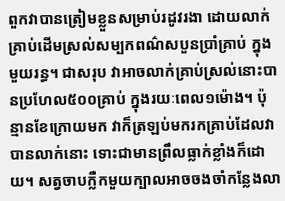ពួកវាបានត្រៀមខ្លួនសម្រាប់រដូវរងា ដោយលាក់គ្រាប់ដើមស្រល់សម្បកពណ៌សបួនប្រាំគ្រាប់ ក្នុងមួយរន្ធ។ ជាសរុប វាអាចលាក់គ្រាប់ស្រល់នោះបានប្រហែល៥០០គ្រាប់ ក្នុងរយៈពេល១ម៉ោង។ ប៉ុន្មានខែក្រោយមក វាក៏ត្រឡប់មករកគ្រាប់ដែលវាបានលាក់នោះ ទោះជាមានព្រឹលធ្លាក់ខ្លាំងក៏ដោយ។ សត្វចាបក្លឺកមួយក្បាលអាចចងចាំកន្លែងលា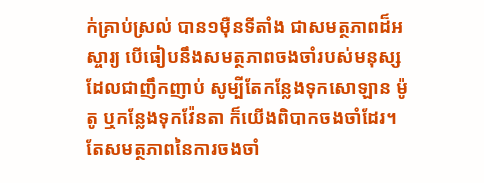ក់គ្រាប់ស្រល់ បាន១ម៉ឺនទីតាំង ជាសមត្ថភាពដ៏អស្ចារ្យ បើធៀបនឹងសមត្ថភាពចងចាំរបស់មនុស្សដែលជាញឹកញាប់ សូម្បីតែកន្លែងទុកសោឡាន ម៉ូតូ ឬកន្លែងទុកវ៉ែនតា ក៏យើងពិបាកចងចាំដែរ។ តែសមត្ថភាពនៃការចងចាំ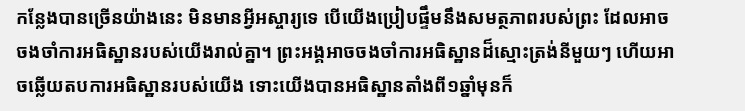កន្លែងបានច្រើនយ៉ាងនេះ មិនមានអ្វីអស្ចារ្យទេ បើយើងប្រៀបផ្ទឹមនឹងសមត្ថភាពរបស់ព្រះ ដែលអាចចងចាំការអធិស្ឋានរបស់យើងរាល់គ្នា។ ព្រះអង្គអាចចងចាំការអធិស្ឋានដ៏ស្មោះត្រង់នីមួយៗ ហើយអាចឆ្លើយតបការអធិស្ឋានរបស់យើង ទោះយើងបានអធិស្ឋានតាំងពី១ឆ្នាំមុនក៏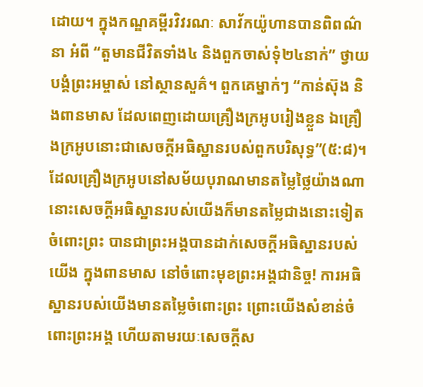ដោយ។ ក្នុងកណ្ឌគម្ពីរវិវរណៈ សាវ័កយ៉ូហានបានពិពណ៌នា អំពី “តួមានជីវិតទាំង៤ និងពួកចាស់ទុំ២៤នាក់” ថ្វាយបង្គំព្រះអម្ចាស់ នៅស្ថានសួគ៌។ ពួកគេម្នាក់ៗ “កាន់ស៊ុង និងពានមាស ដែលពេញដោយគ្រឿងក្រអូបរៀងខ្លួន ឯគ្រឿងក្រអូបនោះជាសេចក្តីអធិស្ឋានរបស់ពួកបរិសុទ្ធ”(៥:៨)។ ដែលគ្រឿងក្រអូបនៅសម័យបុរាណមានតម្លៃថ្លៃយ៉ាងណា នោះសេចក្តីអធិស្ឋានរបស់យើងក៏មានតម្លៃជាងនោះទៀត ចំពោះព្រះ បានជាព្រះអង្គបានដាក់សេចក្តីអធិស្ឋានរបស់យើង ក្នុងពានមាស នៅចំពោះមុខព្រះអង្គជានិច្ច! ការអធិស្ឋានរបស់យើងមានតម្លៃចំពោះព្រះ ព្រោះយើងសំខាន់ចំពោះព្រះអង្គ ហើយតាមរយៈសេចក្តីស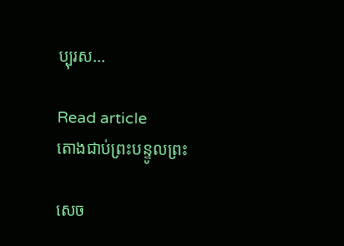ប្បុរស…

Read article
តោងជាប់ព្រះបន្ទូលព្រះ

សេច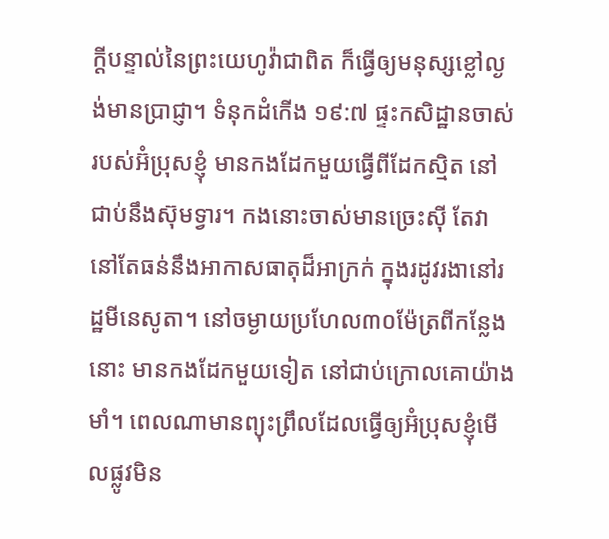ក្តីបន្ទាល់នៃព្រះយេហូវ៉ាជាពិត ក៏ធ្វើឲ្យមនុស្សខ្លៅល្ងង់មានប្រាជ្ញា។ ទំនុកដំកើង ១៩:៧ ផ្ទះកសិដ្ឋានចាស់របស់អ៊ំប្រុសខ្ញុំ មានកងដែកមួយធ្វើពីដែកស្មិត នៅជាប់នឹងស៊ុមទ្វារ។ កងនោះចាស់មានច្រេះស៊ី តែវានៅតែធន់នឹងអាកាសធាតុដ៏អាក្រក់ ក្នុងរដូវរងានៅរដ្ឋមីនេសូតា។ នៅចម្ងាយប្រហែល៣០ម៉ែត្រពីកន្លែងនោះ មានកងដែកមួយទៀត នៅជាប់ក្រោលគោយ៉ាងមាំ។ ពេលណាមានព្យុះព្រឹលដែលធ្វើឲ្យអ៊ំប្រុសខ្ញុំមើលផ្លូវមិន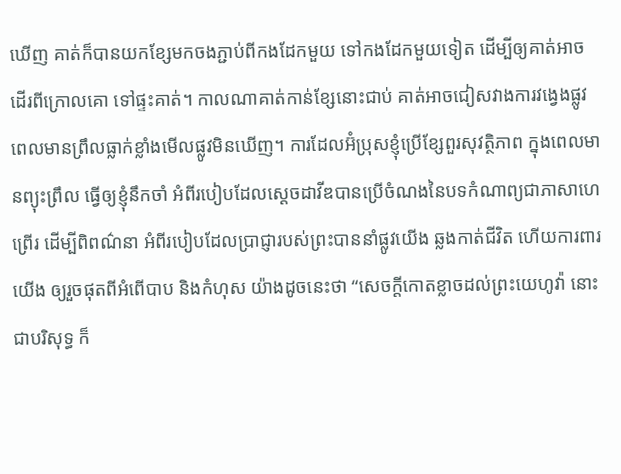ឃើញ គាត់ក៏បានយកខ្សែមកចងភ្ជាប់ពីកងដែកមួយ ទៅកងដែកមួយទៀត ដើម្បីឲ្យគាត់អាចដើរពីក្រោលគោ ទៅផ្ទះគាត់។ កាលណាគាត់កាន់ខ្សែនោះជាប់ គាត់អាចជៀសវាងការវង្វេងផ្លូវ ពេលមានព្រឹលធ្លាក់ខ្លាំងមើលផ្លូវមិនឃើញ។ ការដែលអ៊ំប្រុសខ្ញុំប្រើខ្សែពួរសុវត្ថិភាព ក្នុងពេលមានព្យុះព្រឹល ធ្វើឲ្យខ្ញុំនឹកចាំ អំពីរបៀបដែលស្តេចដាវីឌបានប្រើចំណងនៃបទកំណាព្យជាភាសាហេព្រើរ ដើម្បីពិពណ៌នា អំពីរបៀបដែលប្រាជ្ញារបស់ព្រះបាននាំផ្លូវយើង ឆ្លងកាត់ជីវិត ហើយការពារយើង ឲ្យរួចផុតពីអំពើបាប និងកំហុស យ៉ាងដូចនេះថា “សេចក្តីកោតខ្លាចដល់ព្រះយេហូវ៉ា នោះជាបរិសុទ្ធ ក៏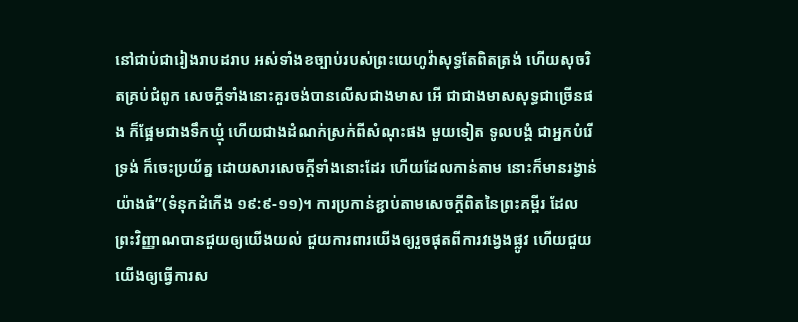នៅជាប់ជារៀងរាបដរាប អស់ទាំងខច្បាប់របស់ព្រះយេហូវ៉ាសុទ្ធតែពិតត្រង់ ហើយសុចរិតគ្រប់ជំពូក សេចក្តីទាំងនោះគួរចង់បានលើសជាងមាស អើ ជាជាងមាសសុទ្ធជាច្រើនផង ក៏ផ្អែមជាងទឹកឃ្មុំ ហើយជាងដំណក់ស្រក់ពីសំណុះផង មួយទៀត ទូលបង្គំ ជាអ្នកបំរើទ្រង់ ក៏ចេះប្រយ័ត្ន ដោយសារសេចក្តីទាំងនោះដែរ ហើយដែលកាន់តាម នោះក៏មានរង្វាន់យ៉ាងធំ”(ទំនុកដំកើង ១៩:៩-១១)។ ការប្រកាន់ខ្ជាប់តាមសេចក្តីពិតនៃព្រះគម្ពីរ ដែលព្រះវិញ្ញាណបានជួយឲ្យយើងយល់ ជួយការពារយើងឲ្យរួចផុតពីការវង្វេងផ្លូវ ហើយជួយយើងឲ្យធ្វើការស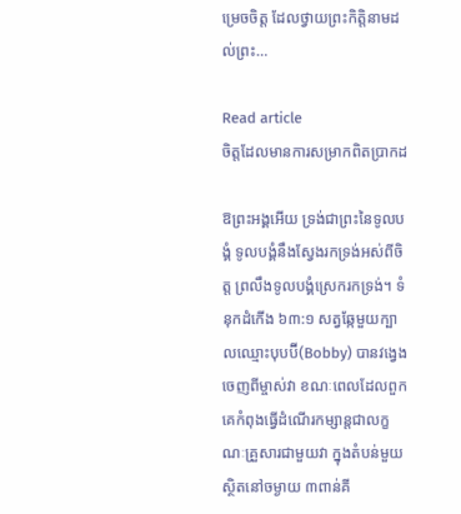ម្រេចចិត្ត ដែលថ្វាយព្រះកិត្តិនាមដល់ព្រះ…

Read article
ចិត្តដែលមានការសម្រាកពិតប្រាកដ

ឱព្រះអង្គអើយ ទ្រង់ជាព្រះនៃទូលបង្គំ ទូលបង្គំនឹងស្វែងរកទ្រង់អស់ពីចិត្ត ព្រលឹងទូលបង្គំស្រេករកទ្រង់។ ទំនុកដំកើង ៦៣:១ សត្វឆ្កែមួយក្បាលឈ្មោះបុបប៊ី(Bobby) បានវង្វេងចេញពីម្ចាស់វា ខណៈពេលដែលពួកគេកំពុងធ្វើដំណើរកម្សាន្តជាលក្ខណៈគ្រួសារជាមួយវា ក្នុងតំបន់មួយ ស្ថិតនៅចម្ងាយ ៣ពាន់គី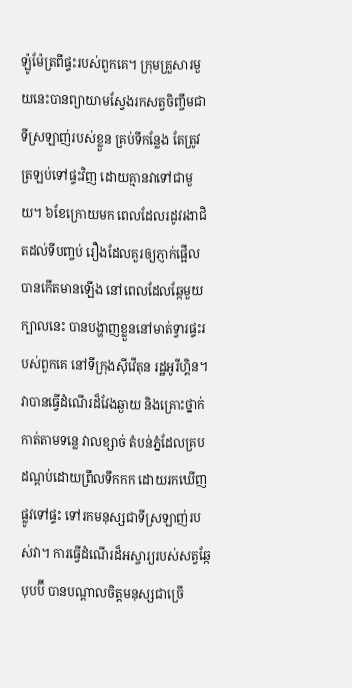ឡ៉ូម៉ែត្រពីផ្ទះរបស់ពួកគេ។ ក្រុមគ្រួសារមួយនេះបានព្យាយាមស្វែងរកសត្វចិញ្ចឹមជាទីស្រឡាញ់របស់ខ្លួន គ្រប់ទីកន្លែង តែត្រូវត្រឡប់ទៅផ្ទះវិញ ដោយគ្មានវាទៅជាមួយ។ ៦ខែក្រោយមក ពេលដែលរដូវរងាជិតដល់ទីបញ្ចប់ រឿងដែលគួរឲ្យភ្ញាក់ផ្អើលបានកើតមានឡើង នៅពេលដែលឆ្កែមួយក្បាលនេះ បានបង្ហាញខ្លួននៅមាត់ទ្វារផ្ទះរបស់ពួកគេ នៅទីក្រុងស៊ីវើតុន រដ្ឋអូរីហ្គិន។ វាបានធ្វើដំណើរដ៏វែងឆ្ងាយ និងគ្រោះថ្នាក់ កាត់តាមទន្លេ វាលខ្សាច់ តំបន់ភ្នំដែលគ្របដណ្តប់ដោយព្រឹលទឹកកក ដោយរកឃើញផ្លូវទៅផ្ទះ ទៅរកមនុស្សជាទីស្រឡាញ់របស់វា។ ការធ្វើដំណើរដ៏អស្ចារ្យរបស់សត្វឆ្កែបុបប៊ី បានបណ្តាលចិត្តមនុស្សជាច្រើ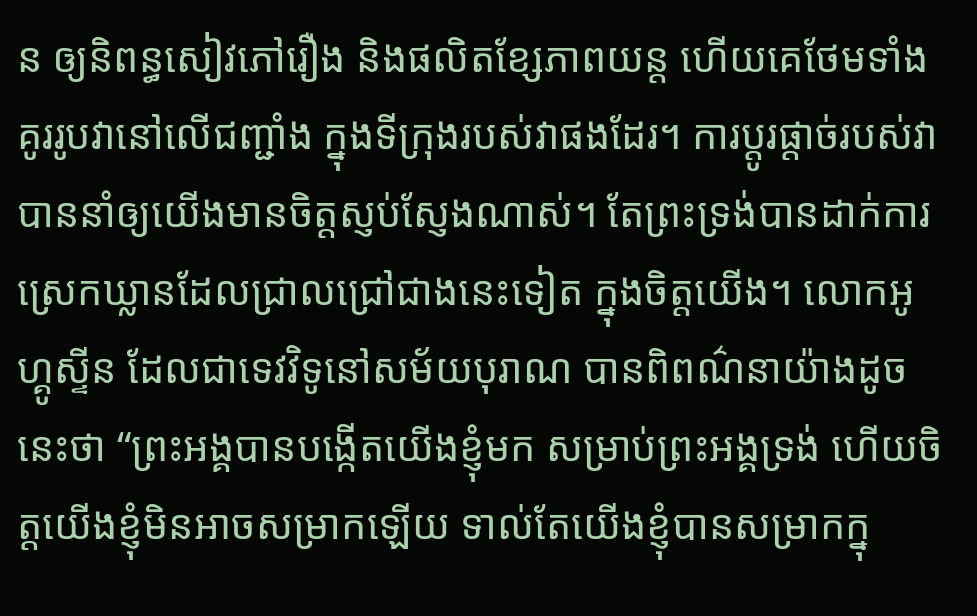ន ឲ្យនិពន្ធសៀវភៅរឿង និងផលិតខ្សែភាពយន្ត ហើយគេថែមទាំងគូររូបវានៅលើជញ្ជាំង ក្នុងទីក្រុងរបស់វាផងដែរ។ ការប្តូរផ្តាច់របស់វា បាននាំឲ្យយើងមានចិត្តស្ញប់ស្ញែងណាស់។ តែព្រះទ្រង់បានដាក់ការស្រេកឃ្លានដែលជ្រាលជ្រៅជាងនេះទៀត ក្នុងចិត្តយើង។ លោកអូហ្គូស្ទីន ដែលជាទេវវិទូនៅសម័យបុរាណ បានពិពណ៌នាយ៉ាងដូចនេះថា “ព្រះអង្គបានបង្កើតយើងខ្ញុំមក សម្រាប់ព្រះអង្គទ្រង់ ហើយចិត្តយើងខ្ញុំមិនអាចសម្រាកឡើយ ទាល់តែយើងខ្ញុំបានសម្រាកក្នុ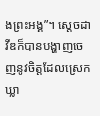ងព្រះអង្គ”។ ស្តេចដាវីឌក៏បានបង្ហាញចេញនូវចិត្តដែលស្រេកឃ្លា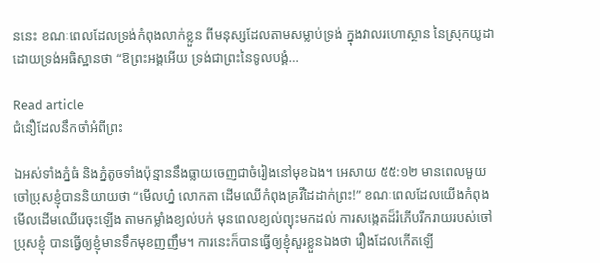ននេះ ខណៈពេលដែលទ្រង់កំពុងលាក់ខ្លួន ពីមនុស្សដែលតាមសម្លាប់ទ្រង់ ក្នុងវាលរហោស្ថាន នៃស្រុកយូដា ដោយទ្រង់អធិស្ឋានថា “ឱព្រះអង្គអើយ ទ្រង់ជាព្រះនៃទូលបង្គំ…

Read article
ជំនឿដែលនឹកចាំអំពីព្រះ

ឯអស់ទាំងភ្នំធំ និងភ្នំតូចទាំងប៉ុន្មាននឹងធ្លាយចេញជាចំរៀងនៅមុខឯង។ អេសាយ ៥៥:១២ មានពេលមួយ ចៅប្រុសខ្ញុំបាននិយាយថា “មើលហ្ន៎ លោកតា ដើមឈើកំពុងគ្រវីដៃដាក់ព្រះ!” ខណៈពេលដែលយើងកំពុងមើលដើមឈើរេចុះឡើង តាមកម្លាំងខ្យល់បក់ មុនពេលខ្យល់ព្យុះមកដល់ ការសង្កេតដ៏រំភើបរីករាយរបស់ចៅប្រុសខ្ញុំ បានធ្វើឲ្យខ្ញុំមានទឹកមុខញញឹម។ ការនេះក៏បានធ្វើឲ្យខ្ញុំសួរខ្លួនឯងថា រឿងដែលកើតឡើ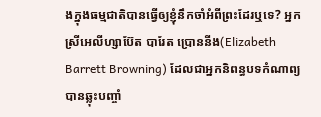ងក្នុងធម្មជាតិបានធ្វើឲ្យខ្ញុំនឹកចាំអំពីព្រះដែរឬទេ? អ្នកស្រីអេលីហ្សាប៊ែត បារែត ប្រោននីង(Elizabeth Barrett Browning) ដែលជាអ្នកនិពន្ធបទកំណាព្យ បានឆ្លុះបញ្ចាំ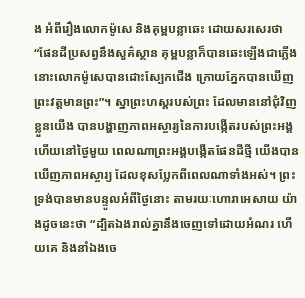ង អំពីរឿងលោកម៉ូសេ និងគុម្ពបន្លាឆេះ ដោយសរសេរថា “ផែនដីប្រសព្វនឹងសួគ៌ស្ថាន គុម្ពបន្លាក៏បានឆេះឡើងជាភ្លើង នោះលោកម៉ូសេបានដោះស្បែកជើង ក្រោយភ្នែកបានឃើញព្រះវត្តមានព្រះ”។ ស្នាព្រះហស្តរបស់ព្រះ ដែលមាននៅជុំវិញខ្លួនយើង បានបង្ហាញភាពអស្ចារ្យនៃការបង្កើតរបស់ព្រះអង្គ ហើយនៅថ្ងៃមួយ ពេលណាព្រះអង្គបង្កើតផែនដីថ្មី យើងបានឃើញភាពអស្ចារ្យ ដែលខុសប្លែកពីពេលណាទាំងអស់។ ព្រះទ្រង់បានមានបន្ទូលអំពីថ្ងៃនោះ តាមរយៈហោរាអេសាយ យ៉ាងដូចនេះថា “ដ្បិតឯងរាល់គ្នានឹងចេញទៅដោយអំណរ ហើយគេ និងនាំឯងចេ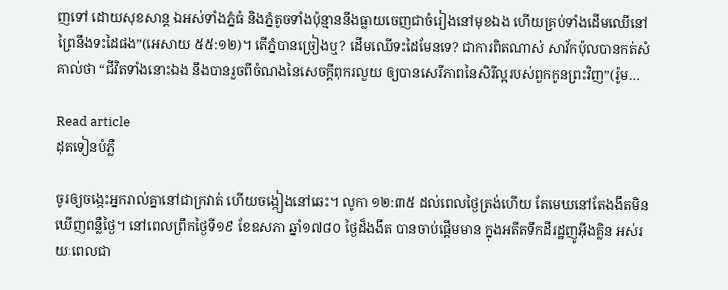ញទៅ ដោយសុខសាន្ត ឯអស់ទាំងភ្នំធំ និងភ្នំតូចទាំងប៉ុន្មាននឹងធ្លាយចេញជាចំរៀងនៅមុខឯង ហើយគ្រប់ទាំងដើមឈើនៅព្រៃនឹងទះដៃផង”(អេសាយ ៥៥:១២)។ តើភ្នំបានច្រៀងឬ? ដើមឈើទះដៃមែនទេ? ជាការពិតណាស់ សាវ័កប៉ុលបានកត់សំគាល់ថា “ជីវិតទាំងនោះឯង នឹងបានរួចពីចំណងនៃសេចក្តីពុករលួយ ឲ្យបានសេរីភាពនៃសិរីល្អរបស់ពួកកូនព្រះវិញ”(រ៉ូម…

Read article
ដុតទៀនបំភ្លឺ

ចូរឲ្យចង្កេះអ្នករាល់គ្នានៅជាក្រវាត់ ហើយចង្កៀងនៅឆេះ។ លូកា ១២:៣៥ ដល់ពេលថ្ងៃត្រង់ហើយ តែមេឃនៅតែងងឹតមិនឃើញពន្លឺថ្ងៃ។ នៅពេលព្រឹកថ្ងៃទី១៩ ខែឧសភា ឆ្នាំ១៧៨០ ថ្ងៃដ៏ងងឹត បានចាប់ផ្តើមមាន ក្នុងអតីតទឹកដីរដ្ឋញូអ៊ីងគ្លិន អស់រយៈពេលជា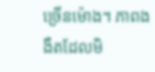ច្រើនម៉ោង។ ភាពងងឹតដែលមិ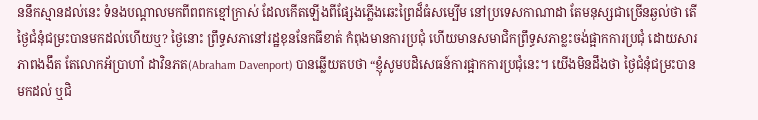ននឹកស្មានដល់នេះ ទំនងបណ្តាលមកពីពពកខ្មៅក្រាស់ ដែលកើតឡើងពីផ្សែងភ្លើងឆេះព្រៃដ៏ធំសម្បើម នៅប្រទេសកាណាដា តែមនុស្សជាច្រើនឆ្ងល់ថា តើថ្ងៃជំនុំជម្រះបានមកដល់ហើយឬ? ថ្ងៃនោះ ព្រឹទ្ធសភានៅរដ្ឋខុននែកធីខាត់ កំពុងមានការប្រជុំ ហើយមានសមាជិកព្រឹទ្ធសភាខ្លះចង់ផ្អាកការប្រជុំ ដោយសារភាពងងឹត តែលោកអ័ប្រាហាំ ដាវិនភត(Abraham Davenport) បានឆ្លើយតបថា “ខ្ញុំសូមបដិសេធន៍ការផ្អាកការប្រជុំនេះ។ យើងមិនដឹងថា ថ្ងៃជំនុំជម្រះបានមកដល់ ឬជិ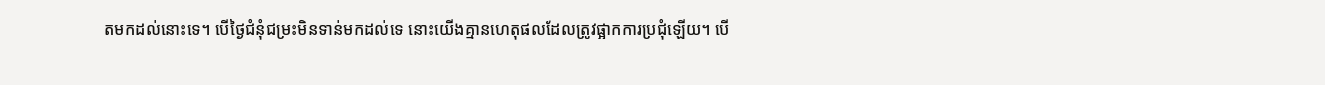តមកដល់នោះទេ។ បើថ្ងៃជំនុំជម្រះមិនទាន់មកដល់ទេ នោះយើងគ្មានហេតុផលដែលត្រូវផ្អាកការប្រជុំឡើយ។ បើ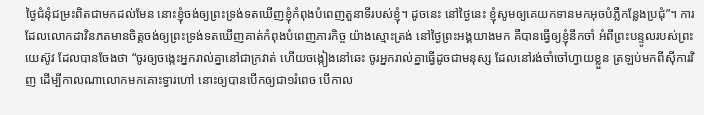ថ្ងៃជំនុំជម្រះពិតជាមកដល់មែន នោះខ្ញុំចង់ឲ្យព្រះទ្រង់ទតឃើញខ្ញុំកំពុងបំពេញតួនាទីរបស់ខ្ញុំ។ ដូចនេះ នៅថ្ងៃនេះ ខ្ញុំសូមឲ្យគេយកទានមកអុចបំភ្លឺកន្លែងប្រជុំ”។ ការដែលលោកដាវិនភតមានចិត្តចង់ឲ្យព្រះទ្រង់ទតឃើញគាត់កំពុងបំពេញភារកិច្ច យ៉ាងស្មោះត្រង់ នៅថ្ងៃព្រះអង្គយាងមក គឺបានធ្វើឲ្យខ្ញុំនឹកចាំ អំពីព្រះបន្ទូលរបស់ព្រះយេស៊ូវ ដែលបានចែងថា “ចូរឲ្យចង្កេះអ្នករាល់គ្នានៅជាក្រវាត់ ហើយចង្កៀងនៅឆេះ ចូរអ្នករាល់គ្នាធ្វើដូចជាមនុស្ស ដែលនៅរង់ចាំចៅហ្វាយខ្លួន ត្រឡប់មកពីស៊ីការវិញ ដើម្បីកាលណាលោកមកគោះទ្វារហៅ នោះឲ្យបានបើកឲ្យជា១រំពេច បើកាល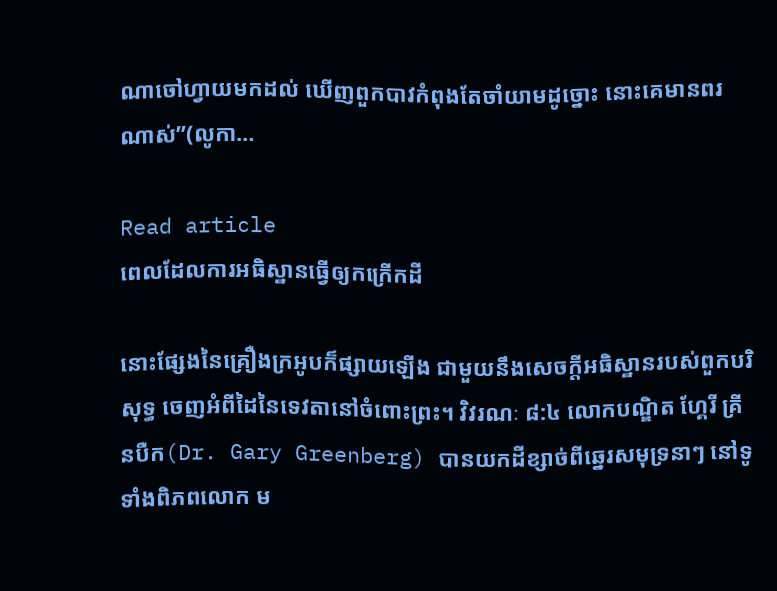ណាចៅហ្វាយមកដល់ ឃើញពួកបាវកំពុងតែចាំយាមដូច្នោះ នោះគេមានពរណាស់”(លូកា…

Read article
ពេលដែលការអធិស្ឋានធ្វើឲ្យកក្រើកដី

នោះផ្សែងនៃគ្រឿងក្រអូបក៏ផ្សាយឡើង ជាមួយនឹងសេចក្តីអធិស្ឋានរបស់ពួកបរិសុទ្ធ ចេញអំពីដៃនៃទេវតានៅចំពោះព្រះ។ វិវរណៈ ៨:៤ លោកបណ្ឌិត ហ្គែរី គ្រីនបឺក(Dr. Gary Greenberg) បានយកដីខ្សាច់ពីឆ្នេរសមុទ្រនាៗ នៅទូទាំងពិភពលោក ម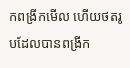កពង្រីកមើល ហើយថតរូបដែលបានពង្រីក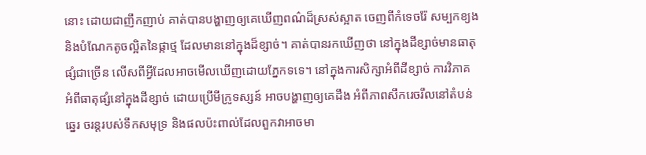នោះ ដោយជាញឹកញាប់ គាត់បានបង្ហាញឲ្យគេឃើញពណ៌ដ៏ស្រស់ស្អាត ចេញពីកំទេចរ៉ែ សម្បកខ្យង និងបំណែកតូចល្អិតនៃផ្កាថ្ម ដែលមាននៅក្នុងដ៏ខ្សាច់។ គាត់បានរកឃើញថា នៅក្នុងដីខ្សាច់មានធាតុផ្សំជាច្រើន លើសពីអ្វីដែលអាចមើលឃើញដោយភ្នែកទទេ។ នៅក្នុងការសិក្សាអំពីដីខ្សាច់ ការវិភាគ អំពីធាតុផ្សំនៅក្នុងដីខ្សាច់ ដោយប្រើមីក្រូទស្សន៍ អាចបង្ហាញឲ្យគេដឹង អំពីភាពសឹករេចរឹលនៅតំបន់ឆ្នេរ ចរន្តរបស់ទឹកសមុទ្រ និងផលប៉ះពាល់ដែលពួកវាអាចមា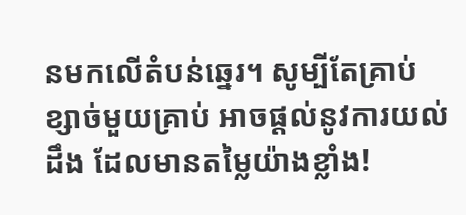នមកលើតំបន់ឆ្នេរ។ សូម្បីតែគ្រាប់ខ្សាច់មួយគ្រាប់ អាចផ្តល់នូវការយល់ដឹង ដែលមានតម្លៃយ៉ាងខ្លាំង!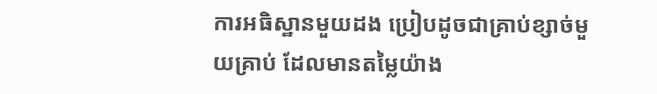ការអធិស្ឋានមួយដង ប្រៀបដូចជាគ្រាប់ខ្សាច់មួយគ្រាប់ ដែលមានតម្លៃយ៉ាង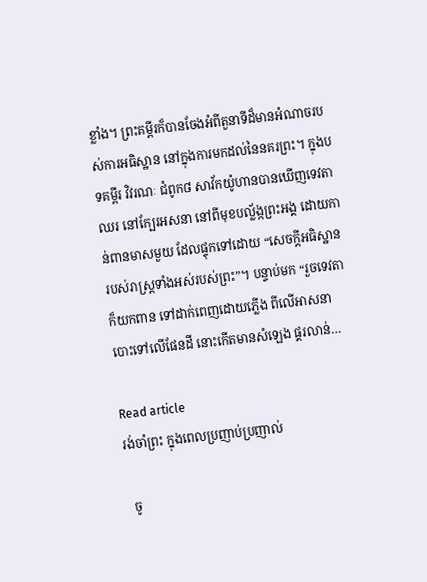ខ្លាំង។ ព្រះគម្ពីរក៏បានចែងអំពីតួនាទីដ៏មានអំណាចរបស់ការអធិស្ឋាន នៅក្នុងការមកដល់នៃនគរព្រះ។ ក្នុងបទគម្ពីរ វិវរណៈ ជំពូក៨ សាវ័កយ៉ូហានបានឃើញទេវតាឈរ នៅក្បែរអសនា នៅពីមុខបល្ល័ង្កព្រះអង្គ ដោយកាន់ពានមាសមួយ ដែលផ្ទុកទៅដោយ “សេចក្តីអធិស្ឋានរបស់រាស្រ្តទាំងអស់របស់ព្រះ”។ បន្ទាប់មក “រួចទេវតាក៏យកពាន ទៅដាក់ពេញដោយភ្លើង ពីលើអាសនា បោះទៅលើផែនដី នោះកើតមានសំឡេង ផ្គរលាន់…

Read article
រង់ចាំព្រះ ក្នុងពេលប្រញាប់ប្រញាល់

  ចូ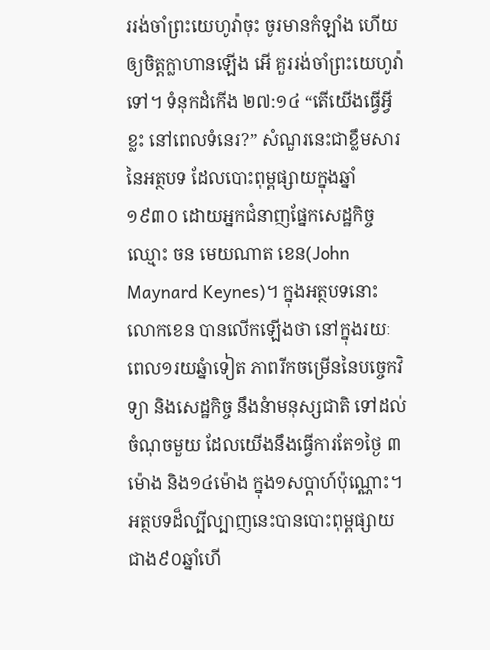ររង់ចាំព្រះយេហូវ៉ាចុះ ចូរមានកំឡាំង ហើយឲ្យចិត្តក្លាហានឡើង អើ គួររង់ចាំព្រះយេហូវ៉ាទៅ។ ទំនុកដំកើង ២៧:១៤ “តើយើងធ្វើអ្វីខ្លះ នៅពេលទំនេរ?” សំណួរនេះជាខ្លឹមសារនៃអត្ថបទ ដែលបោះពុម្ពផ្សាយក្នុងឆ្នាំ១៩៣០ ដោយអ្នកជំនាញផ្នែកសេដ្ឋកិច្ច ឈ្មោះ ចន មេយណាត ខេន(John Maynard Keynes)។ ក្នុងអត្ថបទនោះ លោកខេន បានលើកឡើងថា នៅក្នុងរយៈពេល១រយឆ្នំាទៀត ភាពរីកចម្រើននៃបច្ចេកវិទ្យា និងសេដ្ឋកិច្ច នឹងនំាមនុស្សជាតិ ទៅដល់ចំណុចមួយ ដែលយើងនឹងធ្វើការតែ១ថ្ងៃ ៣ម៉ោង និង១៤ម៉ោង ក្នុង១សប្តាហ៍ប៉ុណ្ណោះ។ អត្ថបទដ៏ល្បីល្បាញនេះបានបោះពុម្ពផ្សាយ ជាង៩០ឆ្នាំហើ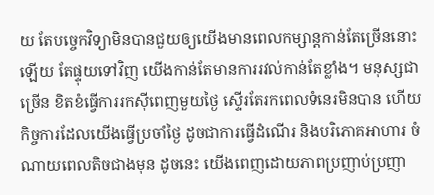យ តែបច្ចេកវិទ្យាមិនបានជួយឲ្យយើងមានពេលកម្សាន្តកាន់តែច្រើននោះឡើយ តែផ្ទុយទៅវិញ យើងកាន់តែមានការរវល់កាន់តែខ្លាំង។ មនុស្សជាច្រើន ខិតខំធ្វើការរកស៊ីពេញមួយថ្ងៃ ស្ទើរតែរកពេលទំនេរមិនបាន ហើយកិច្ចការដែលយើងធ្វើប្រចាំថ្ងៃ ដូចជាការធ្វើដំណើរ និងបរិភោគអាហារ ចំណាយពេលតិចជាងមុន ដូចនេះ យើងពេញដោយភាពប្រញាប់ប្រញា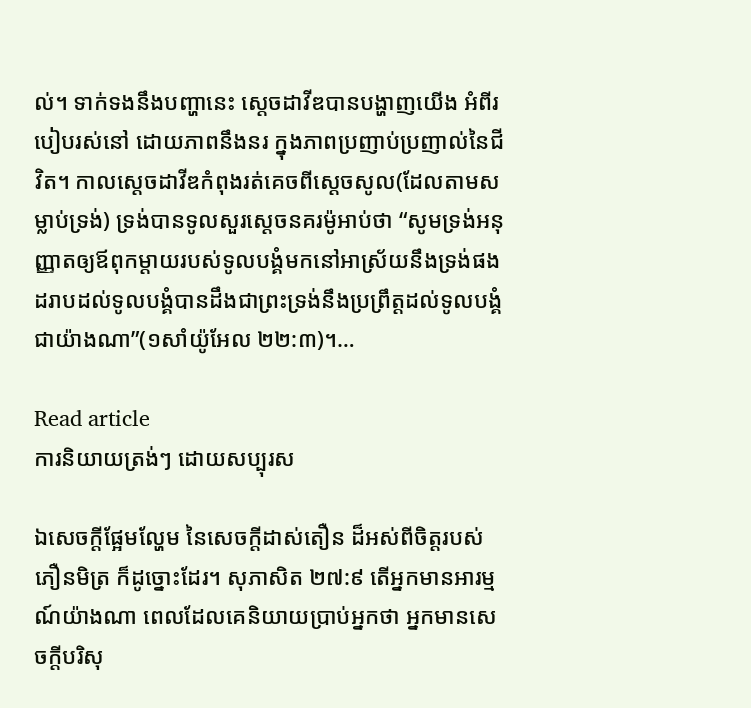ល់។ ទាក់ទងនឹងបញ្ហានេះ ស្តេចដាវីឌបានបង្ហាញយើង អំពីរបៀបរស់នៅ ដោយភាពនឹងនរ ក្នុងភាពប្រញាប់ប្រញាល់នៃជីវិត។ កាលស្តេចដាវីឌកំពុងរត់គេចពីស្តេចសូល(ដែលតាមសម្លាប់ទ្រង់) ទ្រង់បានទូលសួរស្តេចនគរម៉ូអាប់ថា “សូមទ្រង់អនុញ្ញាតឲ្យឪពុកម្តាយរបស់ទូលបង្គំមកនៅអាស្រ័យនឹងទ្រង់ផង ដរាបដល់ទូលបង្គំបានដឹងជាព្រះទ្រង់នឹងប្រព្រឹត្តដល់ទូលបង្គំជាយ៉ាងណា”(១សាំយ៉ូអែល ២២:៣)។…

Read article
ការនិយាយត្រង់ៗ ដោយសប្បុរស

ឯសេចក្តីផ្អែមល្ហែម នៃសេចក្តីដាស់តឿន ដ៏អស់ពីចិត្តរបស់ភឿនមិត្រ ក៏ដូច្នោះដែរ។ សុភាសិត ២៧:៩ តើអ្នកមានអារម្មណ៍យ៉ាងណា ពេលដែលគេនិយាយប្រាប់អ្នកថា អ្នកមានសេចក្តីបរិសុ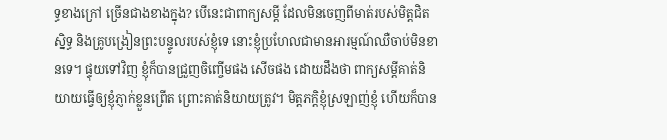ទ្ធខាងក្រៅ ច្រើនជាងខាងក្នុង? បើនេះជាពាក្យសម្តី ដែលមិនចេញពីមាត់របស់មិត្តជិតស្និទ្ធ និងគ្រូបង្រៀនព្រះបន្ទូលរបស់ខ្ញុំទេ នោះខ្ញុំប្រហែលជាមានអារម្មណ៍ឈឺចាប់មិនខានទេ។ ផ្ទុយទៅវិញ ខ្ញុំក៏បានជ្រួញចិញ្ចើមផង សើចផង ដោយដឹងថា ពាក្យសម្តីគាត់និយាយធ្វើឲ្យខ្ញុំភ្ញាក់ខ្លួនព្រើត ព្រោះគាត់និយាយត្រូវ។ មិត្តភក្តិខ្ញុំស្រឡាញ់ខ្ញុំ ហើយក៏បាន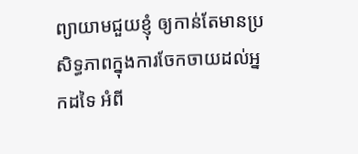ព្យាយាមជួយខ្ញុំ ឲ្យកាន់តែមានប្រសិទ្ធភាពក្នុងការចែកចាយដល់អ្នកដទៃ អំពី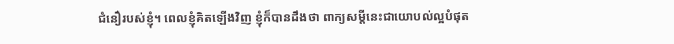ជំនឿរបស់ខ្ញុំ។ ពេលខ្ញុំគិតឡើងវិញ ខ្ញុំក៏បានដឹងថា ពាក្យសម្តីនេះជាយោបល់ល្អបំផុត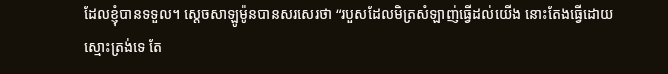ដែលខ្ញុំបានទទួល។ ស្តេចសាឡូម៉ូនបានសរសេរថា “របួសដែលមិត្រសំឡាញ់ធ្វើដល់យើង នោះតែងធ្វើដោយស្មោះត្រង់ទេ តែ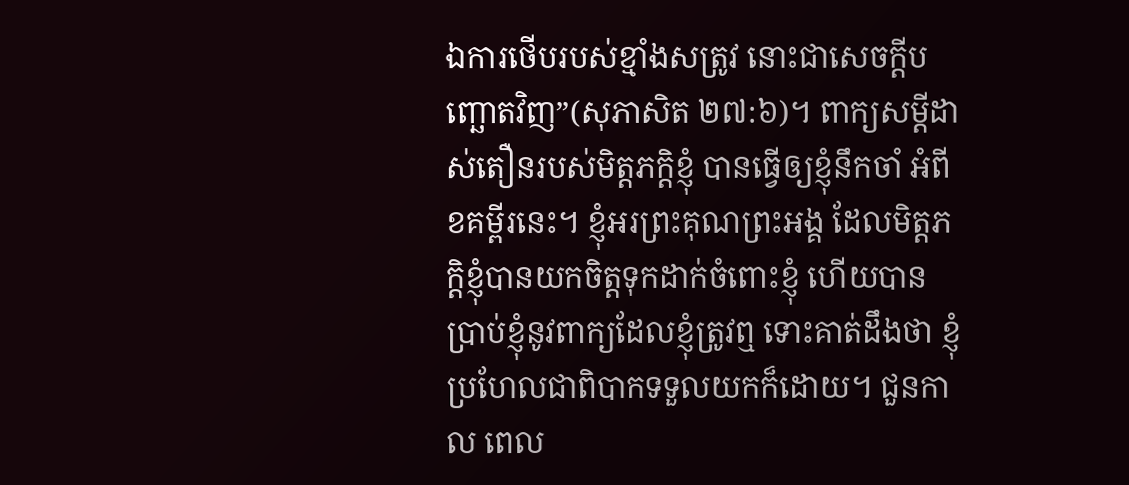ឯការថើបរបស់ខ្មាំងសត្រូវ នោះជាសេចក្តីបញ្ឆោតវិញ”(សុភាសិត ២៧:៦)។ ពាក្យសម្តីដាស់តឿនរបស់មិត្តភក្តិខ្ញុំ បានធ្វើឲ្យខ្ញុំនឹកចាំ អំពីខគម្ពីរនេះ។ ខ្ញុំអរព្រះគុណព្រះអង្គ ដែលមិត្តភក្តិខ្ញុំបានយកចិត្តទុកដាក់ចំពោះខ្ញុំ ហើយបានប្រាប់ខ្ញុំនូវពាក្យដែលខ្ញុំត្រូវឮ ទោះគាត់ដឹងថា ខ្ញុំប្រហែលជាពិបាកទទួលយកក៏ដោយ។ ជួនកាល ពេល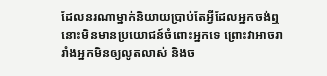ដែលនរណាម្នាក់និយាយប្រាប់តែអ្វីដែលអ្នកចង់ឮ នោះមិនមានប្រយោជន៍ចំពោះអ្នកទេ ព្រោះវាអាចរារាំងអ្នកមិនឲ្យលូតលាស់ និងច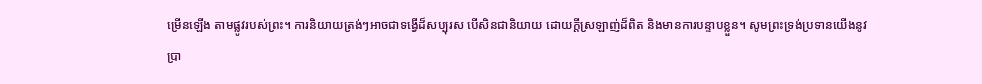ម្រើនឡើង តាមផ្លូវរបស់ព្រះ។ ការនិយាយត្រង់ៗអាចជាទង្វើដ៏សប្បុរស បើសិនជានិយាយ ដោយក្តីស្រឡាញ់ដ៏ពិត និងមានការបន្ទាបខ្លួន។ សូមព្រះទ្រង់ប្រទានយើងនូវប្រា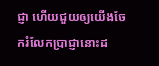ជ្ញា ហើយជួយឲ្យយើងចែករំលែកប្រាជ្ញានោះដ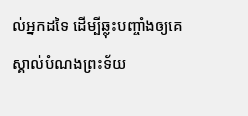ល់អ្នកដទៃ ដើម្បីឆ្លុះបញ្ចាំងឲ្យគេស្គាល់បំណងព្រះទ័យ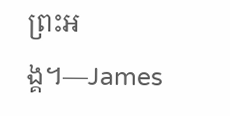ព្រះអង្គ។—James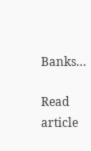Banks…

Read article